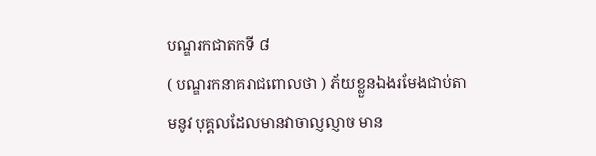បណ្ឌរកជាតកទី ៨
( បណ្ឌរកនាគរាជពោលថា ) ភ័យខ្លួនឯងរមែងជាប់តាមនូវ បុគ្គលដែលមានវាចាល្ញល្ញាច មាន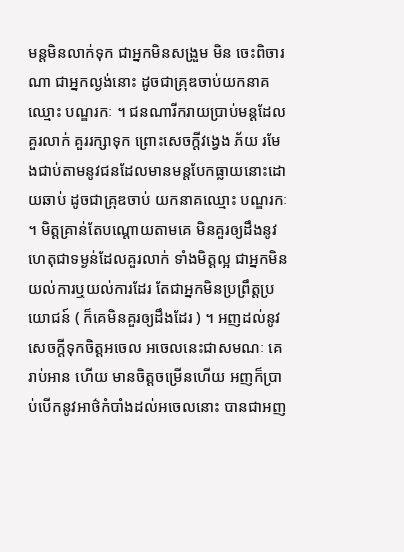មន្តមិនលាក់ទុក ជាអ្នកមិនសង្រួម មិន ចេះពិចារណា ជាអ្នកល្ងង់នោះ ដូចជាគ្រុឌចាប់យកនាគឈ្មោះ បណ្ឌរកៈ ។ ជនណារីករាយប្រាប់មន្តដែលគួរលាក់ គួររក្សាទុក ព្រោះសេចក្តីវង្វេង ភ័យ រមែងជាប់តាមនូវជនដែលមានមន្តបែកធ្លាយនោះដោយឆាប់ ដូចជាគ្រុឌចាប់ យកនាគឈ្មោះ បណ្ឌរកៈ ។ មិត្តគ្រាន់តែបណ្តោយតាមគេ មិនគួរឲ្យដឹងនូវហេតុជាទម្ងន់ដែលគួរលាក់ ទាំងមិត្តល្អ ជាអ្នកមិនយល់ការឬយល់ការដែរ តែជាអ្នកមិនប្រព្រឹត្តប្រយោជន៍ ( ក៏គេមិនគួរឲ្យដឹងដែរ ) ។ អញដល់នូវសេចក្តីទុកចិត្តអចេល អចេលនេះជាសមណៈ គេរាប់អាន ហើយ មានចិត្តចម្រើនហើយ អញក៏ប្រាប់បើកនូវអាថ៌កំបាំងដល់អចេលនោះ បានជាអញ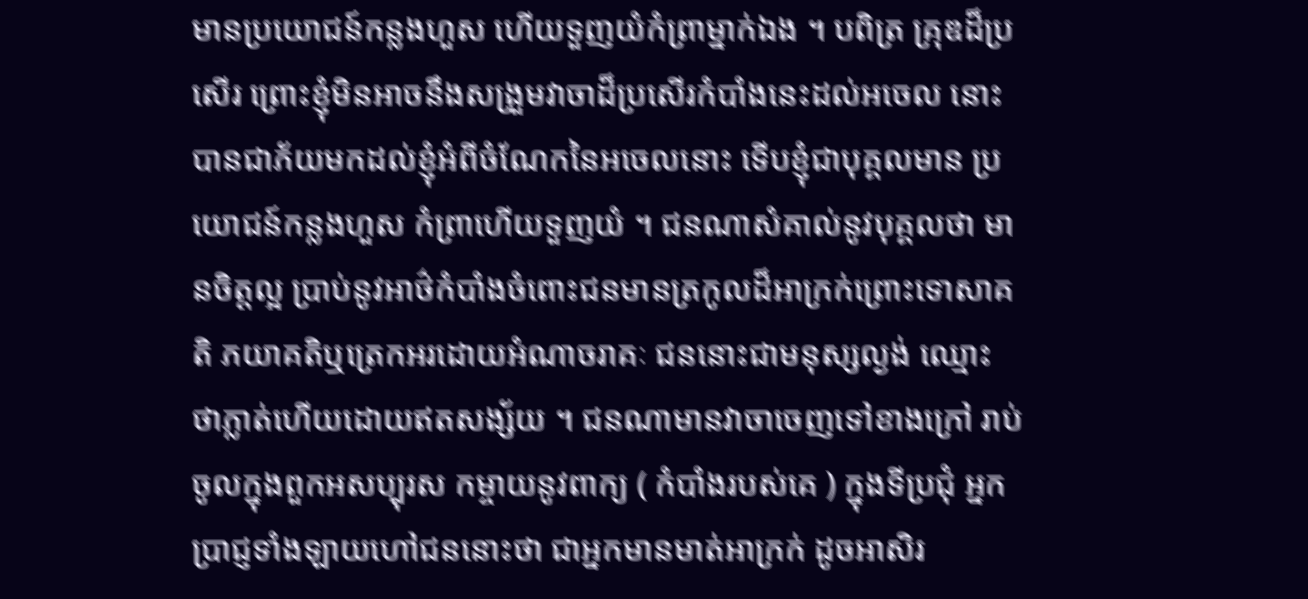មានប្រយោជន៍កន្លងហួស ហើយទួញយំកំព្រាម្នាក់ឯង ។ បពិត្រ គ្រុឌដ៏ប្រសើរ ព្រោះខ្ញុំមិនអាចនឹងសង្រួមវាចាដ៏ប្រសើរកំបាំងនេះដល់អចេល នោះ បានជាភ័យមកដល់ខ្ញុំអំពីចំណែកនៃអចេលនោះ ទើបខ្ញុំជាបុគ្គលមាន ប្រយោជន៍កន្លងហួស កំព្រាហើយទួញយំ ។ ជនណាសំគាល់នូវបុគ្គលថា មានចិត្តល្អ ប្រាប់នូវអាថ៌កំបាំងចំពោះជនមានត្រកូលដ៏អាក្រក់ព្រោះទោសាគតិ ភយាគតិឬត្រេកអរដោយអំណាចរាគៈ ជននោះជាមនុស្សល្ងង់ ឈ្មោះ ថាភ្លាត់ហើយដោយឥតសង្ស័យ ។ ជនណាមានវាចាចេញទៅខាងក្រៅ រាប់ ចូលក្នុងពួកអសប្បុរស កម្ចាយនូវពាក្យ ( កំបាំងរបស់គេ ) ក្នុងទីប្រជុំ អ្នកប្រាជ្ញទាំងឡាយហៅជននោះថា ជាអ្នកមានមាត់អាក្រក់ ដូចអាសិរ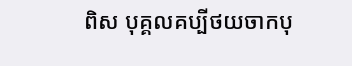ពិស បុគ្គលគប្បីថយចាកបុ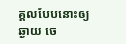គ្គលបែបនោះឲ្យឆ្ងាយ ចេ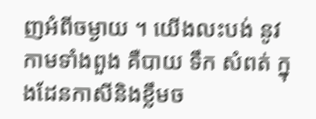ញអំពីចម្ងាយ ។ យើងលះបង់ នូវកាមទាំងពួង គឺបាយ ទឹក សំពត់ ក្នុងដែនកាសីនិងខ្លឹមច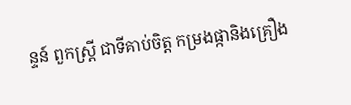ន្ទន៍ ពួកស្ត្រី ជាទីគាប់ចិត្ត កម្រងផ្កានិងគ្រឿង